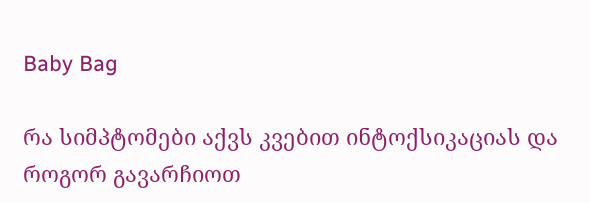Baby Bag

რა სიმპტომები აქვს კვებით ინტოქსიკაციას და როგორ გავარჩიოთ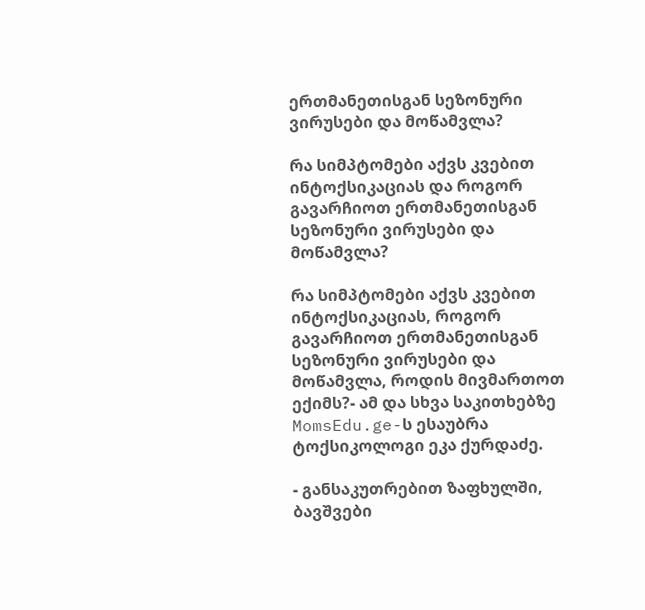ერთმანეთისგან სეზონური ვირუსები და მოწამვლა?

რა სიმპტომები აქვს კვებით ინტოქსიკაციას და როგორ გავარჩიოთ ერთმანეთისგან სეზონური ვირუსები და მოწამვლა?

რა სიმპტომები აქვს კვებით ინტოქსიკაციას, როგორ გავარჩიოთ ერთმანეთისგან სეზონური ვირუსები და მოწამვლა, როდის მივმართოთ ექიმს?- ამ და სხვა საკითხებზე MomsEdu.ge-ს ესაუბრა ტოქსიკოლოგი ეკა ქურდაძე.

- განსაკუთრებით ზაფხულში, ბავშვები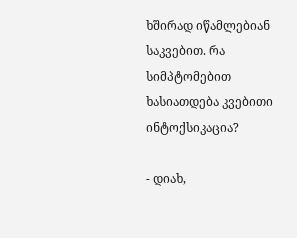ხშირად იწამლებიან საკვებით. რა სიმპტომებით ხასიათდება კვებითი ინტოქსიკაცია?

- დიახ,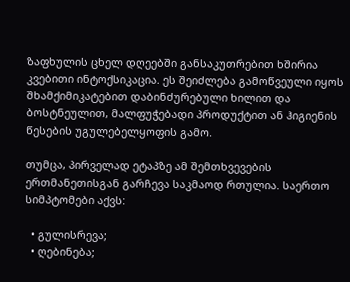ზაფხულის ცხელ დღეებში განსაკუთრებით ხშირია კვებითი ინტოქსიკაცია. ეს შეიძლება გამოწვეული იყოს შხამქიმიკატებით დაბინძურებული ხილით და ბოსტნეულით, მალფუჭებადი პროდუქტით ან ჰიგიენის წესების უგულებელყოფის გამო.

თუმცა, პირველად ეტაპზე ამ შემთხვევების ერთმანეთისგან გარჩევა საკმაოდ რთულია. საერთო სიმპტომები აქვს:

  • გულისრევა;
  • ღებინება;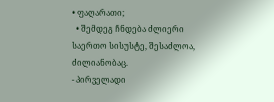• ფაღარათი;
  • შემდეგ ჩნდება ძლიერი საერთო სისუსტე, შესაძლოა, ძილიანობაც.
- პირველადი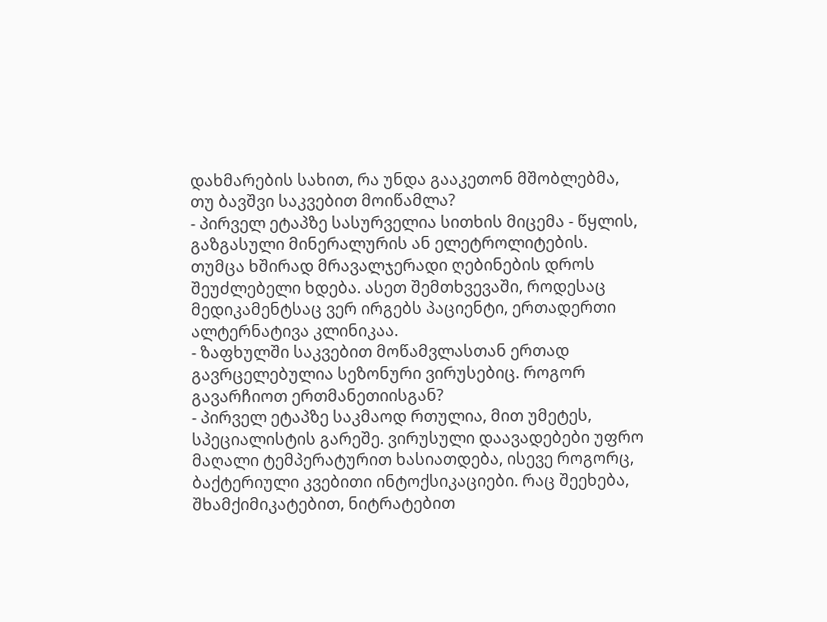დახმარების სახით, რა უნდა გააკეთონ მშობლებმა, თუ ბავშვი საკვებით მოიწამლა?
- პირველ ეტაპზე სასურველია სითხის მიცემა - წყლის, გაზგასული მინერალურის ან ელეტროლიტების. თუმცა ხშირად მრავალჯერადი ღებინების დროს შეუძლებელი ხდება. ასეთ შემთხვევაში, როდესაც მედიკამენტსაც ვერ ირგებს პაციენტი, ერთადერთი ალტერნატივა კლინიკაა.
- ზაფხულში საკვებით მოწამვლასთან ერთად გავრცელებულია სეზონური ვირუსებიც. როგორ გავარჩიოთ ერთმანეთიისგან?
- პირველ ეტაპზე საკმაოდ რთულია, მით უმეტეს, სპეციალისტის გარეშე. ვირუსული დაავადებები უფრო მაღალი ტემპერატურით ხასიათდება, ისევე როგორც, ბაქტერიული კვებითი ინტოქსიკაციები. რაც შეეხება, შხამქიმიკატებით, ნიტრატებით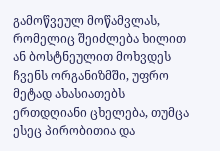გამოწვეულ მოწამვლას, რომელიც შეიძლება ხილით ან ბოსტნეულით მოხვდეს ჩვენს ორგანიზმში, უფრო მეტად ახასიათებს ერთდღიანი ცხელება, თუმცა ესეც პირობითია და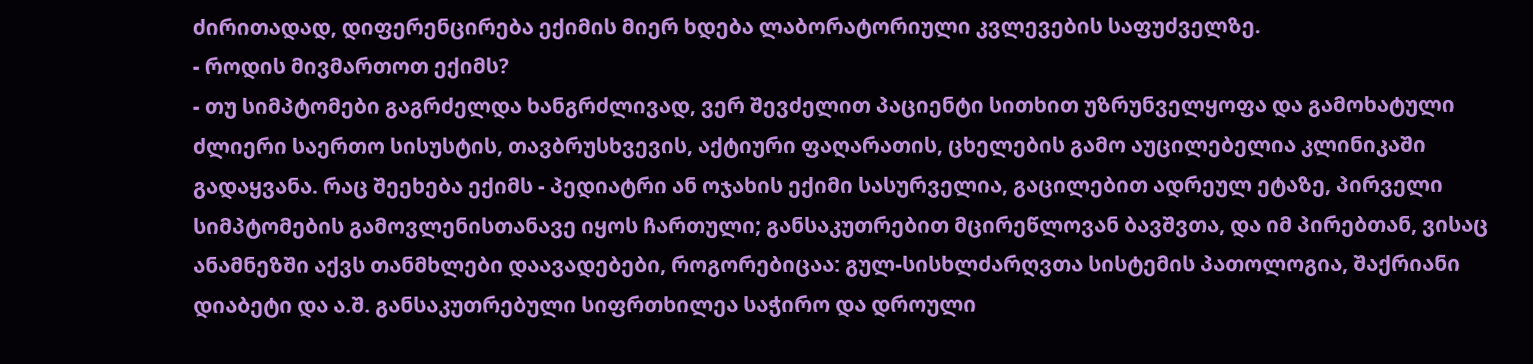ძირითადად, დიფერენცირება ექიმის მიერ ხდება ლაბორატორიული კვლევების საფუძველზე.
- როდის მივმართოთ ექიმს?
- თუ სიმპტომები გაგრძელდა ხანგრძლივად, ვერ შევძელით პაციენტი სითხით უზრუნველყოფა და გამოხატული ძლიერი საერთო სისუსტის, თავბრუსხვევის, აქტიური ფაღარათის, ცხელების გამო აუცილებელია კლინიკაში გადაყვანა. რაც შეეხება ექიმს - პედიატრი ან ოჯახის ექიმი სასურველია, გაცილებით ადრეულ ეტაზე, პირველი სიმპტომების გამოვლენისთანავე იყოს ჩართული; განსაკუთრებით მცირეწლოვან ბავშვთა, და იმ პირებთან, ვისაც ანამნეზში აქვს თანმხლები დაავადებები, როგორებიცაა: გულ-სისხლძარღვთა სისტემის პათოლოგია, შაქრიანი დიაბეტი და ა.შ. განსაკუთრებული სიფრთხილეა საჭირო და დროული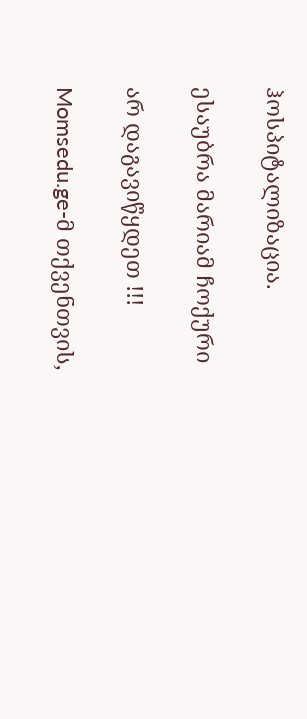ჰოსპიტალიზაცია.

ესაუბრა მარიამ ჩოქური

არ დაგავიწყდეთ !!!

Momsedu.ge-მ თქვენთვის,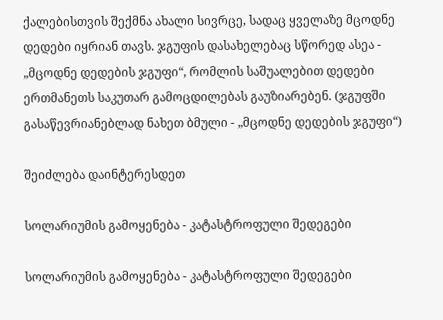ქალებისთვის შექმნა ახალი სივრცე, სადაც ყველაზე მცოდნე დედები იყრიან თავს. ჯგუფის დასახელებაც სწორედ ასეა - „მცოდნე დედების ჯგუფი“, რომლის საშუალებით დედები ერთმანეთს საკუთარ გამოცდილებას გაუზიარებენ. (ჯგუფში გასაწევრიანებლად ნახეთ ბმული - „მცოდნე დედების ჯგუფი“)

შეიძლება დაინტერესდეთ

სოლარიუმის გამოყენება - კატასტროფული შედეგები

სოლარიუმის გამოყენება - კატასტროფული შედეგები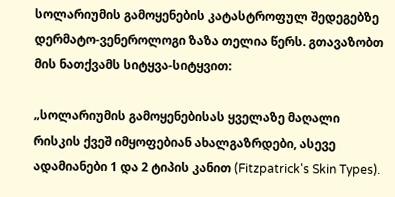სოლარიუმის გამოყენების კატასტროფულ შედეგებზე დერმატო-ვენეროლოგი ზაზა თელია წერს. გთავაზობთ მის ნათქვამს სიტყვა-სიტყვით:

„სოლარიუმის გამოყენებისას ყველაზე მაღალი რისკის ქვეშ იმყოფებიან ახალგაზრდები, ასევე ადამიანები 1 და 2 ტიპის კანით (Fitzpatrick's Skin Types).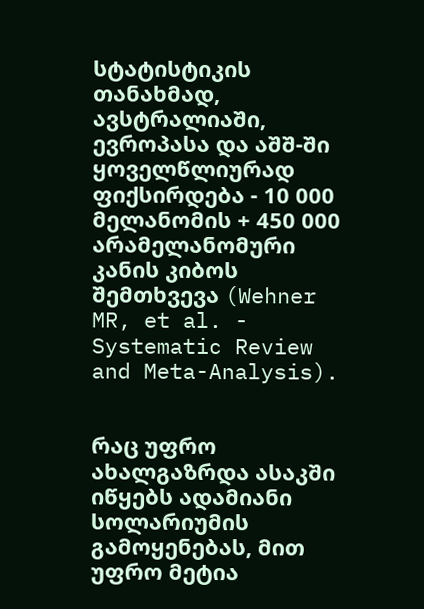სტატისტიკის თანახმად, ავსტრალიაში, ევროპასა და აშშ-ში ყოველწლიურად ფიქსირდება - 10 000 მელანომის + 450 000 არამელანომური კანის კიბოს შემთხვევა (Wehner MR, et al. - Systematic Review and Meta-Analysis).


რაც უფრო ახალგაზრდა ასაკში იწყებს ადამიანი სოლარიუმის გამოყენებას, მით უფრო მეტია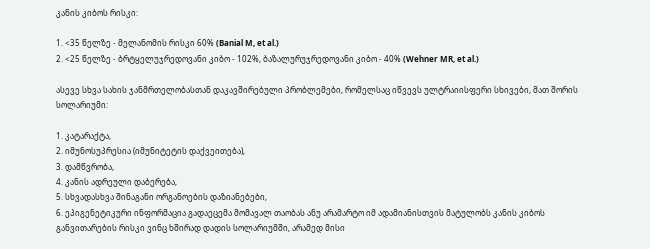კანის კიბოს რისკი:

1. <35 წელზე - მელანომის რისკი 60% (Banial M, et al.)
2. <25 წელზე - ბრტყელუჯრედოვანი კიბო - 102%, ბაზალურუჯრედოვანი კიბო - 40% (Wehner MR, et al.)

ასევე სხვა სახის ჯანმრთელობასთან დაკავშირებული პრობლემები, რომელსაც იწვევს ულტრაიისფერი სხივები, მათ შორის სოლარიუმი:

1. კატარაქტა,
2. იმუნოსუპრესია (იმუნიტეტის დაქვეითება),
3. დამწვრობა,
4. კანის ადრეული დაბერება,
5. სხვადასხვა შინაგანი ორგანოების დაზიანებები,
6. ეპიგენეტიკური ინფორმაცია გადაეცემა მომავალ თაობას ანუ არამარტო იმ ადამიანისთვის მატულობს კანის კიბოს განვითარების რისკი ვინც ხშირად დადის სოლარიუმში, არამედ მისი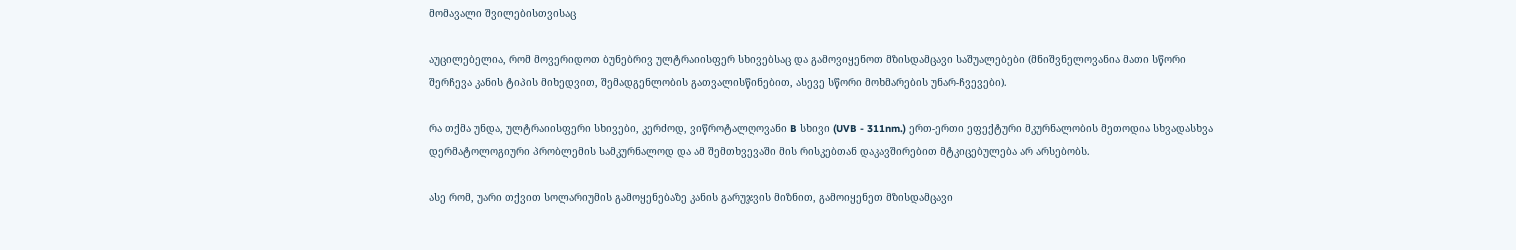მომავალი შვილებისთვისაც

აუცილებელია, რომ მოვერიდოთ ბუნებრივ ულტრაიისფერ სხივებსაც და გამოვიყენოთ მზისდამცავი საშუალებები (მნიშვნელოვანია მათი სწორი შერჩევა კანის ტიპის მიხედვით, შემადგენლობის გათვალისწინებით, ასევე სწორი მოხმარების უნარ-ჩვევები).

რა თქმა უნდა, ულტრაიისფერი სხივები, კერძოდ, ვიწროტალღოვანი B სხივი (UVB - 311nm.) ერთ-ერთი ეფექტური მკურნალობის მეთოდია სხვადასხვა დერმატოლოგიური პრობლემის სამკურნალოდ და ამ შემთხვევაში მის რისკებთან დაკავშირებით მტკიცებულება არ არსებობს.

ასე რომ, უარი თქვით სოლარიუმის გამოყენებაზე კანის გარუჯვის მიზნით, გამოიყენეთ მზისდამცავი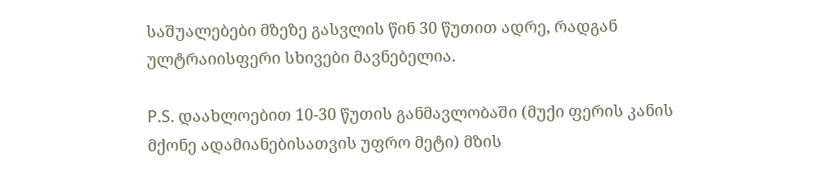საშუალებები მზეზე გასვლის წინ 30 წუთით ადრე, რადგან ულტრაიისფერი სხივები მავნებელია.

P.S. დაახლოებით 10-30 წუთის განმავლობაში (მუქი ფერის კანის მქონე ადამიანებისათვის უფრო მეტი) მზის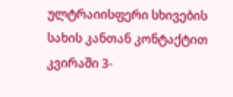ულტრაიისფერი სხივების სახის კანთან კონტაქტით კვირაში 3-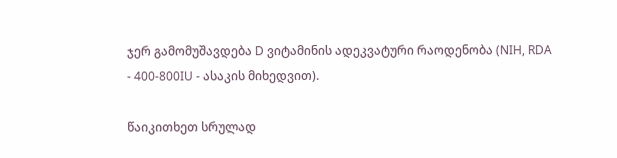ჯერ გამომუშავდება D ვიტამინის ადეკვატური რაოდენობა (NIH, RDA - 400-800IU - ასაკის მიხედვით).

წაიკითხეთ სრულად